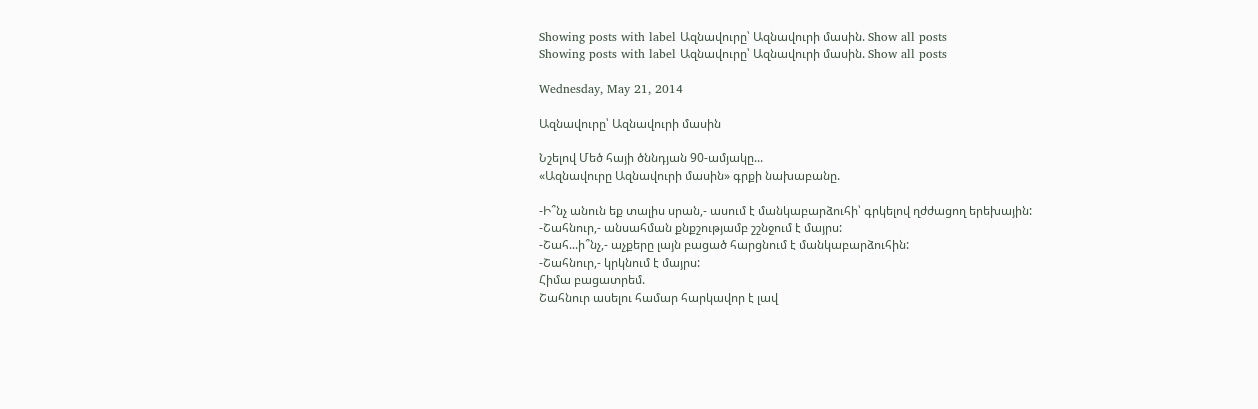Showing posts with label Ազնավուրը՝ Ազնավուրի մասին. Show all posts
Showing posts with label Ազնավուրը՝ Ազնավուրի մասին. Show all posts

Wednesday, May 21, 2014

Ազնավուրը՝ Ազնավուրի մասին

Նշելով Մեծ հայի ծննդյան 90-ամյակը...
«Ազնավուրը Ազնավուրի մասին» գրքի նախաբանը.

-Ի՞նչ անուն եք տալիս սրան,- ասում է մանկաբարձուհի՝ գրկելով ղժժացող երեխային:
-Շահնուր,- անսահման քնքշությամբ շշնջում է մայրս:
-Շահ...ի՞նչ,- աչքերը լայն բացած հարցնում է մանկաբարձուհին:
-Շահնուր,- կրկնում է մայրս:
Հիմա բացատրեմ.
Շահնուր ասելու համար հարկավոր է լավ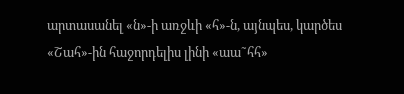արտասանել «ն»-ի առջևի «հ»-ն, այնպես, կարծես «Շահ»-ին հաջորդելիս լինի «աա˜հհ»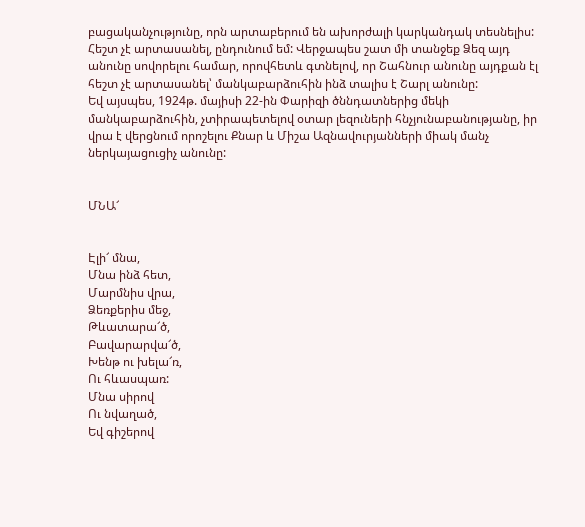բացականչությունը, որն արտաբերում են ախորժալի կարկանդակ տեսնելիս: Հեշտ չէ արտասանել, ընդունում եմ: Վերջապես շատ մի տանջեք Ձեզ այդ անունը սովորելու համար, որովհետև գտնելով, որ Շահնուր անունը այդքան էլ հեշտ չէ արտասանել՝ մանկաբարձուհին ինձ տալիս է Շարլ անունը:
Եվ այսպես, 1924թ. մայիսի 22-ին Փարիզի ծննդատներից մեկի մանկաբարձուհին, չտիրապետելով օտար լեզուների հնչյունաբանությանը, իր վրա է վերցնում որոշելու Քնար և Միշա Ազնավուրյանների միակ մանչ ներկայացուցիչ անունը:


ՄՆԱ՜


Էլի՜ մնա,
Մնա ինձ հետ,
Մարմնիս վրա,
Ձեռքերիս մեջ,
Թևատարա՜ծ,
Բավարարվա՜ծ,
Խենթ ու խելա՜ռ,
Ու հևասպառ:
Մնա սիրով
Ու նվաղած,
Եվ գիշերով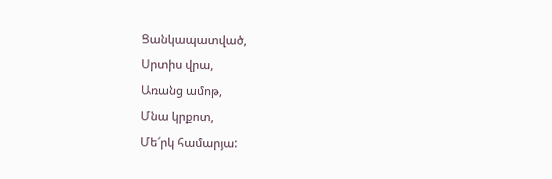Ցանկապատված,
Սրտիս վրա,
Առանց ամոթ,
Մնա կրքոտ,
Մե՜րկ համարյա: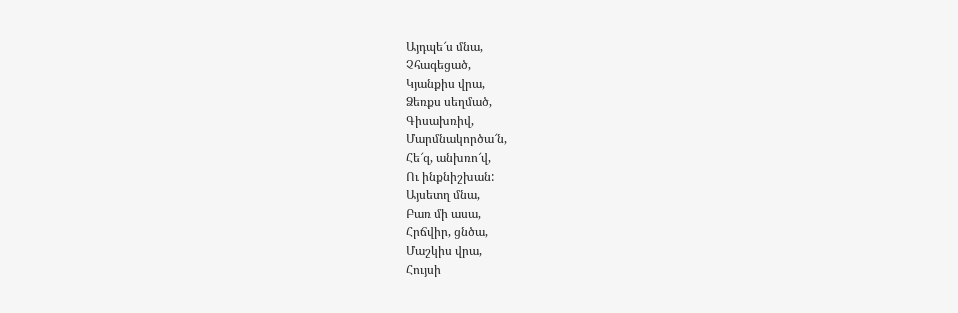Այդպե՜ս մնա,
Չհագեցած,
Կյանքիս վրա,
Ձեռքս սեղմած,
Գիսախռիվ,
Մարմնակործա՜ն,
Հե՜զ, անխռո՜վ,
Ու ինքնիշխան:
Այսետղ մնա,
Բառ մի ասա,
Հրճվիր, ցնծա,
Մաշկիս վրա,
Հույսի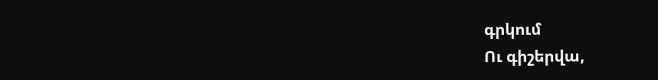գրկում
Ու գիշերվա,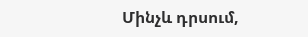Մինչև դրսում,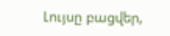Լույսը բացվեր,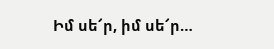Իմ սե՜ր, իմ սե՜ր…